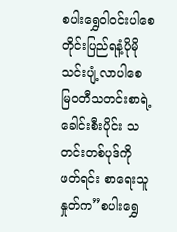စပါးရွှေဝါဝင်းပါစေ တိုင်းပြည်ရနံ့ပိုမို သင်းပျံ့လာပါစေ
မြဝတီသတင်းစာရဲ့ ခေါင်းစီးပိုင်း သတင်းတစ်ပုဒ်ကို ဖတ်ရင်း စာရေးသူနှုတ်က”စပါးရွှေ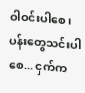ဝါဝင်းပါစေ၊ ပန်းတွေသင်းပါစေ... ငှက်က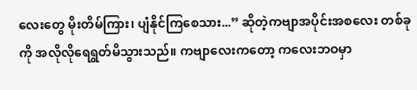လေးတွေ မိုးတိမ်ကြား၊ ပျံနိုင်ကြစေသား...” ဆိုတဲ့ကဗျာအပိုင်းအစလေး တစ်ခုကို အလိုလိုရေရွတ်မိသွားသည်။ ကဗျာလေးကတော့ ကလေးဘဝမှာ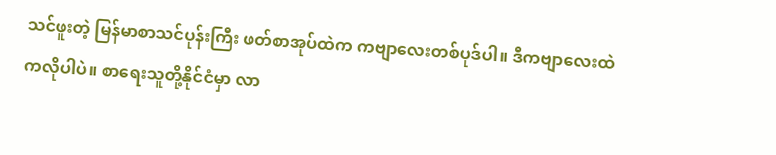သင်ဖူးတဲ့ မြန်မာစာသင်ပုန်းကြီး ဖတ်စာအုပ်ထဲက ကဗျာလေးတစ်ပုဒ်ပါ။ ဒီကဗျာလေးထဲကလိုပါပဲ။ စာရေးသူတို့နိုင်ငံမှာ လာ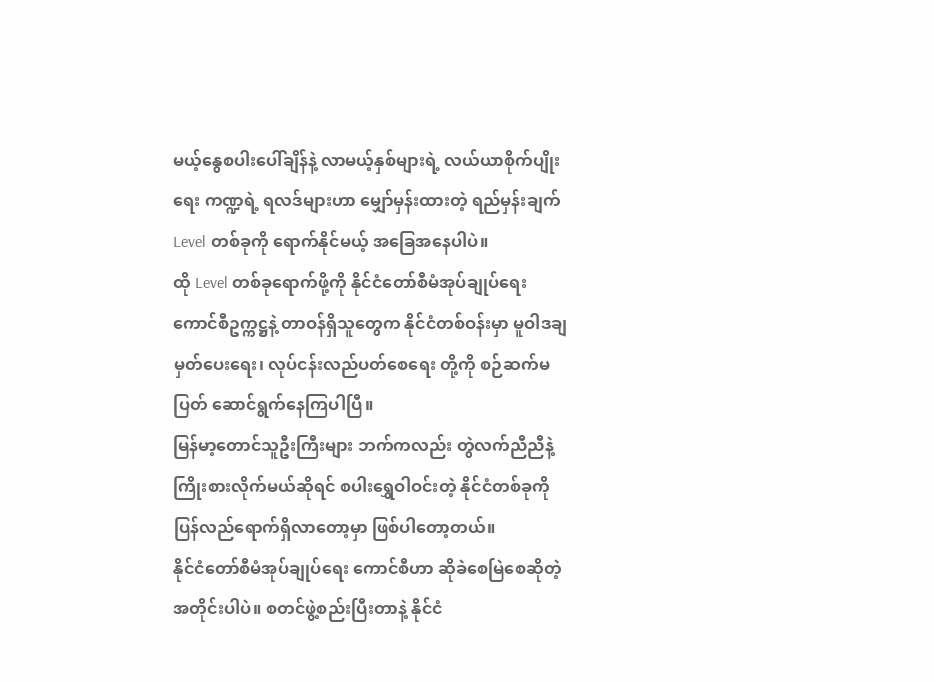မယ့်နွေစပါးပေါ်ချိန်နဲ့ လာမယ့်နှစ်များရဲ့ လယ်ယာစိုက်ပျိုးရေး ကဏ္ဍရဲ့ ရလဒ်များဟာ မျှော်မှန်းထားတဲ့ ရည်မှန်းချက် Level တစ်ခုကို ရောက်နိုင်မယ့် အခြေအနေပါပဲ။
ထို Level တစ်ခုရောက်ဖို့ကို နိုင်ငံတော်စီမံအုပ်ချုပ်ရေး ကောင်စီဥက္ကဋ္ဌနဲ့ တာဝန်ရှိသူတွေက နိုင်ငံတစ်ဝန်းမှာ မူဝါဒချမှတ်ပေးရေး၊ လုပ်ငန်းလည်ပတ်စေရေး တို့ကို စဉ်ဆက်မပြတ် ဆောင်ရွက်နေကြပါပြီ။
မြန်မာ့တောင်သူဦးကြီးများ ဘက်ကလည်း တွဲလက်ညီညီနဲ့ ကြိုးစားလိုက်မယ်ဆိုရင် စပါးရွှေဝါဝင်းတဲ့ နိုင်ငံတစ်ခုကို ပြန်လည်ရောက်ရှိလာတော့မှာ ဖြစ်ပါတော့တယ်။
နိုင်ငံတော်စီမံအုပ်ချုပ်ရေး ကောင်စီဟာ ဆိုခဲစေမြဲစေဆိုတဲ့ အတိုင်းပါပဲ။ စတင်ဖွဲ့စည်းပြီးတာနဲ့ နိုင်ငံ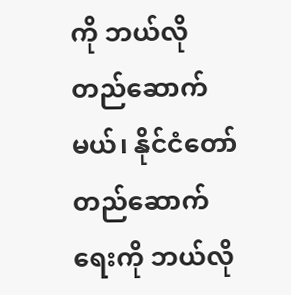ကို ဘယ်လိုတည်ဆောက်မယ်၊ နိုင်ငံတော် တည်ဆောက်ရေးကို ဘယ်လို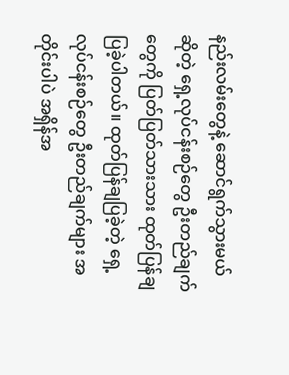နည်းလမ်းတွေနဲ့ ဆောင်ရွက်သွားမယ်ဆိုတဲ့ ရှေ့လုပ်ငန်းစဉ်တွေ ဦးတည်ချက်တွေကို ပြတ်ပြတ်သားသား ထုတ်ပြန်ချပြခဲ့ပါတယ်။ ထုတ်ပြန်ချပြခဲ့တဲ့ ရှေ့လုပ်ငန်းစဉ်တွေ ဦးတည်ချက်များ အတိုင်းပါပဲ အရှိန်အ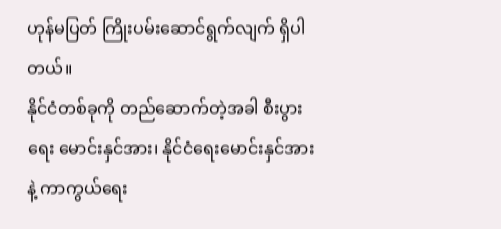ဟုန်မပြတ် ကြိုးပမ်းဆောင်ရွက်လျက် ရှိပါတယ်။
နိုင်ငံတစ်ခုကို တည်ဆောက်တဲ့အခါ စီးပွားရေး မောင်းနှင်အား၊ နိုင်ငံရေးမောင်းနှင်အားနဲ့ ကာကွယ်ရေး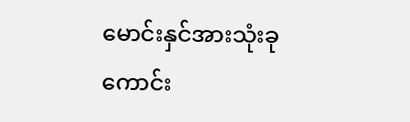မောင်းနှင်အားသုံးခု ကောင်း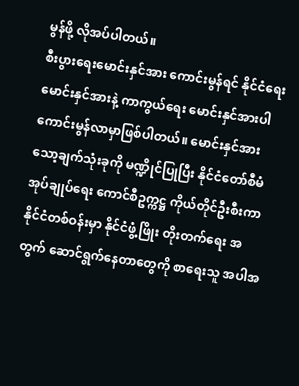မွန်ဖို့ လိုအပ်ပါတယ်။
စီးပွားရေးမောင်းနှင်အား ကောင်းမွန်ရင် နိုင်ငံရေးမောင်းနှင်အားနဲ့ ကာကွယ်ရေး မောင်းနှင်အားပါ ကောင်းမွန်လာမှာဖြစ်ပါတယ်။ မောင်းနှင်အား သော့ချက်သုံးခုကို မဏ္ဍိုင်ပြုပြီး နိုင်ငံတော်စီမံအုပ်ချုပ်ရေး ကောင်စီဥက္ကဋ္ဌ ကိုယ်တိုင်ဦးစီးကာ နိုင်ငံတစ်ဝန်းမှာ နိုင်ငံဖွံ့ဖြိုး တိုးတက်ရေး အတွက် ဆောင်ရွက်နေတာတွေကို စာရေးသူ အပါအ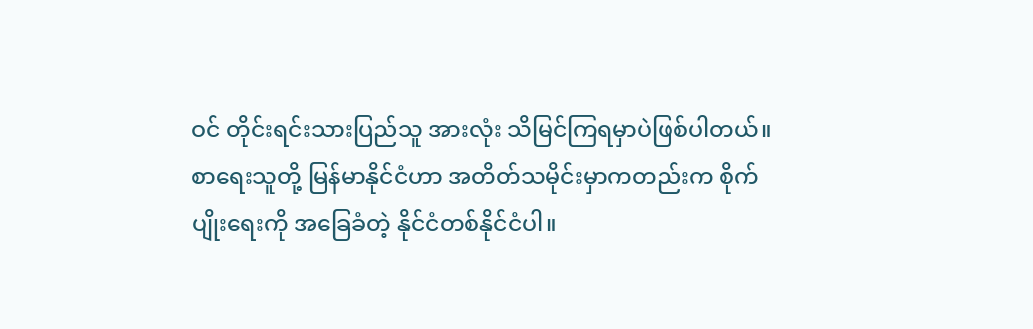ဝင် တိုင်းရင်းသားပြည်သူ အားလုံး သိမြင်ကြရမှာပဲဖြစ်ပါတယ်။
စာရေးသူတို့ မြန်မာနိုင်ငံဟာ အတိတ်သမိုင်းမှာကတည်းက စိုက်ပျိုးရေးကို အခြေခံတဲ့ နိုင်ငံတစ်နိုင်ငံပါ။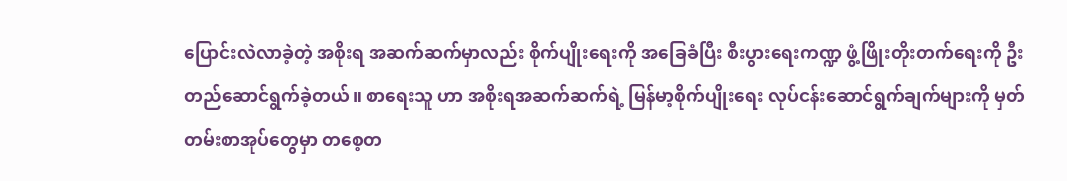ပြောင်းလဲလာခဲ့တဲ့ အစိုးရ အဆက်ဆက်မှာလည်း စိုက်ပျိုးရေးကို အခြေခံပြီး စီးပွားရေးကဏ္ဍ ဖွံ့ဖြိုးတိုးတက်ရေးကို ဦးတည်ဆောင်ရွက်ခဲ့တယ်။ စာရေးသူ ဟာ အစိုးရအဆက်ဆက်ရဲ့ မြန်မာ့စိုက်ပျိုးရေး လုပ်ငန်းဆောင်ရွက်ချက်များကို မှတ်တမ်းစာအုပ်တွေမှာ တစေ့တ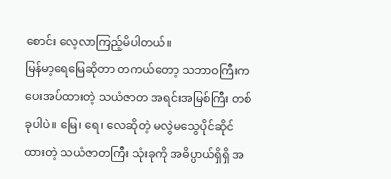စောင်း လေ့လာကြည့်မိပါတယ်။
မြန်မာ့ရေမြေဆိုတာ တကယ်တော့ သဘာဝကြီးက ပေးအပ်ထားတဲ့ သယံဇာတ အရင်းအမြစ်ကြီး တစ်ခုပါပဲ။ မြေ၊ ရေ၊ လေဆိုတဲ့ မလွဲမသွေပိုင်ဆိုင်ထားတဲ့ သယံဇာတကြီး သုံးခုကို အဓိပ္ပာယ်ရှိရှိ အ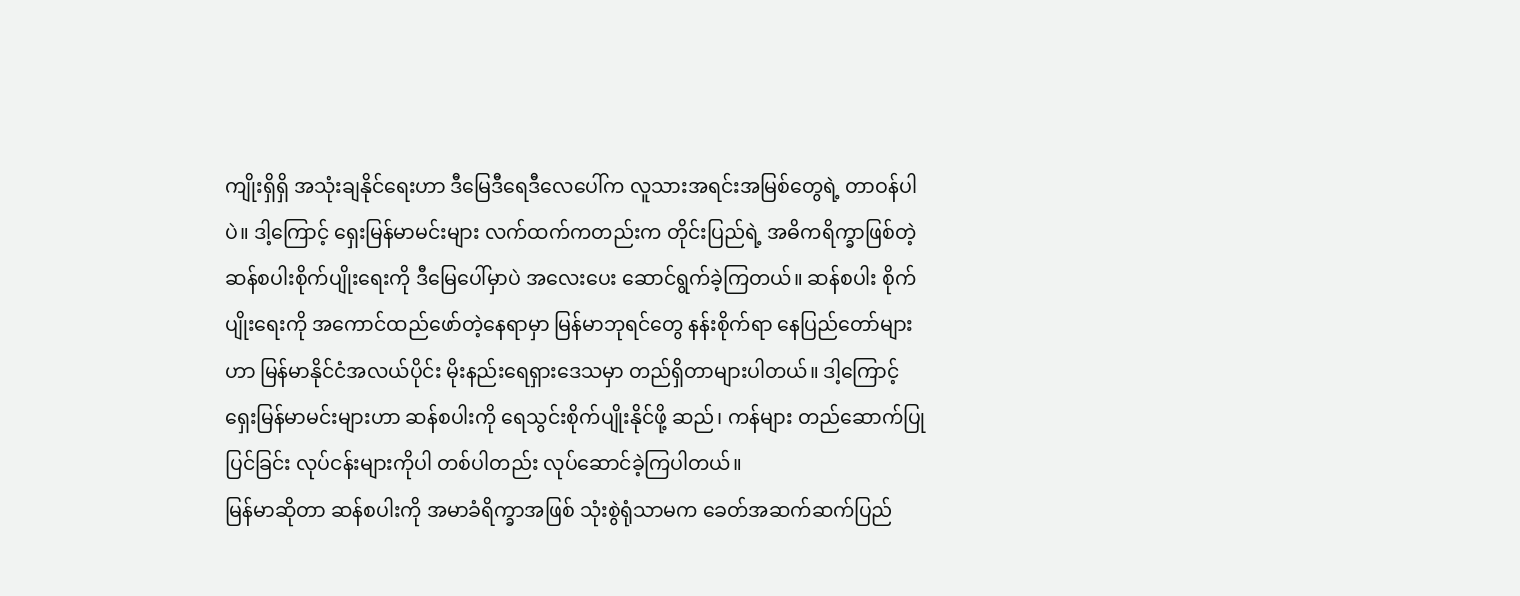ကျိုးရှိရှိ အသုံးချနိုင်ရေးဟာ ဒီမြေဒီရေဒီလေပေါ်က လူသားအရင်းအမြစ်တွေရဲ့ တာဝန်ပါပဲ။ ဒါ့ကြောင့် ရှေးမြန်မာမင်းများ လက်ထက်ကတည်းက တိုင်းပြည်ရဲ့ အဓိကရိက္ခာဖြစ်တဲ့ ဆန်စပါးစိုက်ပျိုးရေးကို ဒီမြေပေါ်မှာပဲ အလေးပေး ဆောင်ရွက်ခဲ့ကြတယ်။ ဆန်စပါး စိုက်ပျိုးရေးကို အကောင်ထည်ဖော်တဲ့နေရာမှာ မြန်မာဘုရင်တွေ နန်းစိုက်ရာ နေပြည်တော်များဟာ မြန်မာနိုင်ငံအလယ်ပိုင်း မိုးနည်းရေရှားဒေသမှာ တည်ရှိတာများပါတယ်။ ဒါ့ကြောင့် ရှေးမြန်မာမင်းများဟာ ဆန်စပါးကို ရေသွင်းစိုက်ပျိုးနိုင်ဖို့ ဆည်၊ ကန်များ တည်ဆောက်ပြုပြင်ခြင်း လုပ်ငန်းများကိုပါ တစ်ပါတည်း လုပ်ဆောင်ခဲ့ကြပါတယ်။
မြန်မာဆိုတာ ဆန်စပါးကို အမာခံရိက္ခာအဖြစ် သုံးစွဲရုံသာမက ခေတ်အဆက်ဆက်ပြည်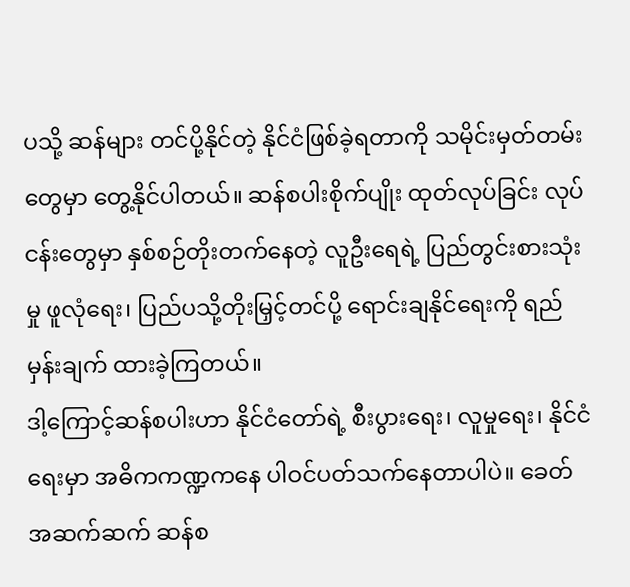ပသို့ ဆန်များ တင်ပို့နိုင်တဲ့ နိုင်ငံဖြစ်ခဲ့ရတာကို သမိုင်းမှတ်တမ်းတွေမှာ တွေ့နိုင်ပါတယ်။ ဆန်စပါးစိုက်ပျိုး ထုတ်လုပ်ခြင်း လုပ်ငန်းတွေမှာ နှစ်စဉ်တိုးတက်နေတဲ့ လူဦးရေရဲ့ ပြည်တွင်းစားသုံးမှု ဖူလုံရေး၊ ပြည်ပသို့တိုးမြှင့်တင်ပို့ ရောင်းချနိုင်ရေးကို ရည်မှန်းချက် ထားခဲ့ကြတယ်။
ဒါ့ကြောင့်ဆန်စပါးဟာ နိုင်ငံတော်ရဲ့ စီးပွားရေး၊ လူမှုရေး၊ နိုင်ငံရေးမှာ အဓိကကဏ္ဍကနေ ပါဝင်ပတ်သက်နေတာပါပဲ။ ခေတ်အဆက်ဆက် ဆန်စ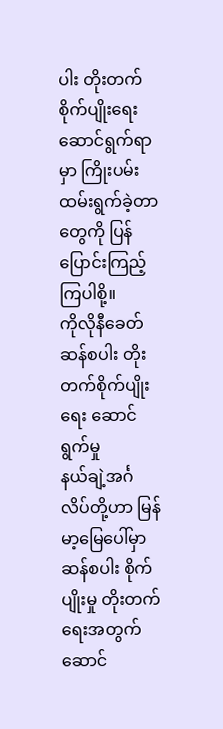ပါး တိုးတက်စိုက်ပျိုးရေး ဆောင်ရွက်ရာမှာ ကြိုးပမ်းထမ်းရွက်ခဲ့တာတွေကို ပြန်ပြောင်းကြည့်ကြပါစို့။
ကိုလိုနီခေတ်ဆန်စပါး တိုးတက်စိုက်ပျိုးရေး ဆောင်ရွက်မှု
နယ်ချဲ့အင်္ဂလိပ်တို့ဟာ မြန်မာ့မြေပေါ်မှာ ဆန်စပါး စိုက်ပျိုးမှု တိုးတက်ရေးအတွက် ဆောင်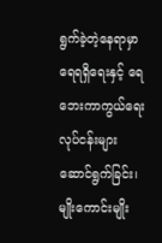ရွက်ခဲ့တဲ့နေရာမှာ ရေရရှိရေးနှင့် ရေဘေးကာကွယ်ရေး လုပ်ငန်းများ ဆောင်ရွက်ခြင်း၊ မျိုးကောင်းမျိုး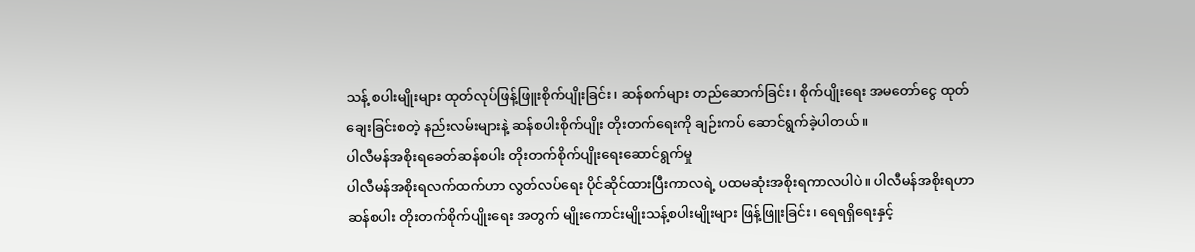သန့် စပါးမျိုးများ ထုတ်လုပ်ဖြန့်ဖြူးစိုက်ပျိုးခြင်း၊ ဆန်စက်များ တည်ဆောက်ခြင်း၊ စိုက်ပျိုးရေး အမတော်ငွေ ထုတ်ချေးခြင်းစတဲ့ နည်းလမ်းများနဲ့ ဆန်စပါးစိုက်ပျိုး တိုးတက်ရေးကို ချဉ်းကပ် ဆောင်ရွက်ခဲ့ပါတယ်။
ပါလီမန်အစိုးရခေတ်ဆန်စပါး တိုးတက်စိုက်ပျိုးရေးဆောင်ရွက်မှု
ပါလီမန်အစိုးရလက်ထက်ဟာ လွတ်လပ်ရေး ပိုင်ဆိုင်ထားပြီးကာလရဲ့ ပထမဆုံးအစိုးရကာလပါပဲ။ ပါလီမန်အစိုးရဟာ ဆန်စပါး တိုးတက်စိုက်ပျိုးရေး အတွက် မျိုးကောင်းမျိုးသန့်စပါးမျိုးများ ဖြန့်ဖြူးခြင်း၊ ရေရရှိရေးနှင့်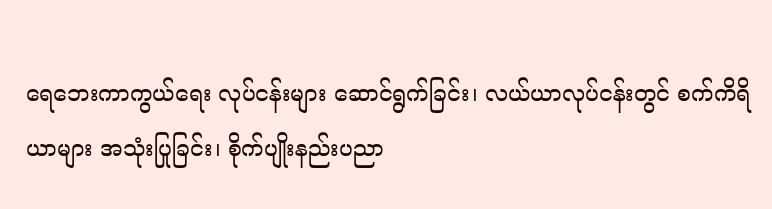ရေဘေးကာကွယ်ရေး လုပ်ငန်းများ ဆောင်ရွက်ခြင်း၊ လယ်ယာလုပ်ငန်းတွင် စက်ကိရိယာများ အသုံးပြုခြင်း၊ စိုက်ပျိုးနည်းပညာ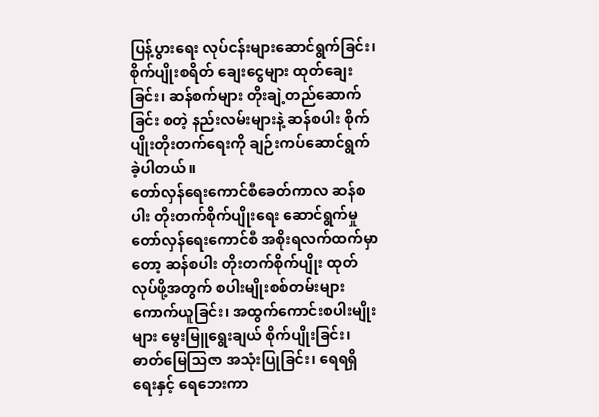ပြန့်ပွားရေး လုပ်ငန်းများဆောင်ရွက်ခြင်း၊ စိုက်ပျိုးစရိတ် ချေးငွေများ ထုတ်ချေးခြင်း၊ ဆန်စက်များ တိုးချဲ့တည်ဆောက်ခြင်း စတဲ့ နည်းလမ်းများနဲ့ ဆန်စပါး စိုက်ပျိုးတိုးတက်ရေးကို ချဉ်းကပ်ဆောင်ရွက်ခဲ့ပါတယ်။
တော်လှန်ရေးကောင်စီခေတ်ကာလ ဆန်စပါး တိုးတက်စိုက်ပျိုးရေး ဆောင်ရွက်မှု
တော်လှန်ရေးကောင်စီ အစိုးရလက်ထက်မှာတော့ ဆန်စပါး တိုးတက်စိုက်ပျိုး ထုတ်လုပ်ဖို့အတွက် စပါးမျိုးစစ်တမ်းများ ကောက်ယူခြင်း၊ အထွက်ကောင်းစပါးမျိုးများ မွေးမြူရွေးချယ် စိုက်ပျိုးခြင်း၊ ဓာတ်မြေသြဇာ အသုံးပြုခြင်း၊ ရေရရှိရေးနှင့် ရေဘေးကာ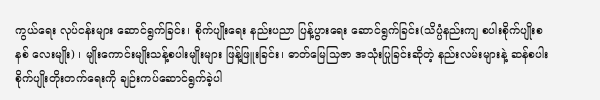ကွယ်ရေး လုပ်ငန်းများ ဆောင်ရွက်ခြင်း၊ စိုက်ပျိုးရေး နည်းပညာ ပြန့်ပွားရေး ဆောင်ရွက်ခြင်း(သိပ္ပံနည်းကျ စပါးစိုက်ပျိုးစနစ် လေးမျိုး) ၊ မျိုးကောင်းမျိုးသန့်စပါးမျိုးများ ဖြန့်ဖြူးခြင်း၊ ဓာတ်မြေသြဇာ အသုံးပြုခြင်းဆိုတဲ့ နည်းလမ်းများနဲ့ ဆန်စပါး စိုက်ပျိုးတိုးတက်ရေးကို ချဉ်းကပ်ဆောင်ရွက်ခဲ့ပါ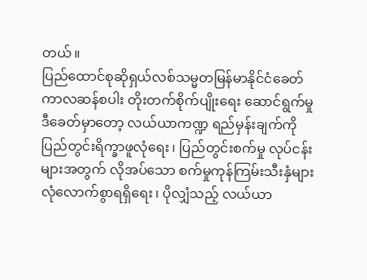တယ်။
ပြည်ထောင်စုဆိုရှယ်လစ်သမ္မတမြန်မာနိုင်ငံခေတ် ကာလဆန်စပါး တိုးတက်စိုက်ပျိုးရေး ဆောင်ရွက်မှု
ဒီခေတ်မှာတော့ လယ်ယာကဏ္ဍ ရည်မှန်းချက်ကို ပြည်တွင်းရိက္ခာဖူလုံရေး၊ ပြည်တွင်းစက်မှု လုပ်ငန်းများအတွက် လိုအပ်သော စက်မှုကုန်ကြမ်းသီးနှံများ လုံလောက်စွာရရှိရေး၊ ပိုလျှံသည့် လယ်ယာ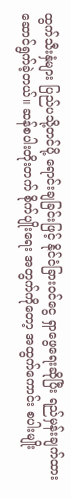ထွက်သီးနှံများ ပြည်ပသို့တင်ပို့ ရောင်းချခြင်းဖြင့် နိုင်ငံခြားဝင်ငွေ ရှာဖွေရေးဆိုပြီး ရည်မှန်းချက်ထား ဆောင်ရွက်ခဲ့တယ်။ ဆန်စပါးတိုးတက် စိုက်ပျိုးရေး အတွက်ကိုတော့ အထွက်ကောင်း စပါးမျိုး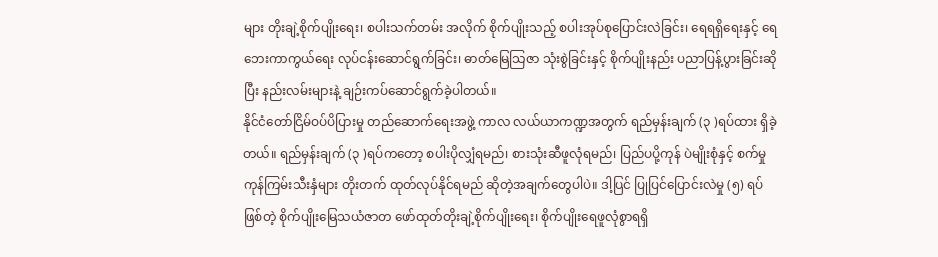များ တိုးချဲ့စိုက်ပျိုးရေး၊ စပါးသက်တမ်း အလိုက် စိုက်ပျိုးသည့် စပါးအုပ်စုပြောင်းလဲခြင်း၊ ရေရရှိရေးနှင့် ရေဘေးကာကွယ်ရေး လုပ်ငန်းဆောင်ရွက်ခြင်း၊ ဓာတ်မြေသြဇာ သုံးစွဲခြင်းနှင့် စိုက်ပျိုးနည်း ပညာပြန့်ပွားခြင်းဆိုပြီး နည်းလမ်းများနဲ့ ချဉ်းကပ်ဆောင်ရွက်ခဲ့ပါတယ်။
နိုင်ငံတော်ငြိမ်ဝပ်ပိပြားမှု တည်ဆောက်ရေးအဖွဲ့ ကာလ လယ်ယာကဏ္ဍအတွက် ရည်မှန်းချက် (၃ )ရပ်ထား ရှိခဲ့တယ်။ ရည်မှန်းချက် (၃ )ရပ်ကတော့ စပါးပိုလျှံရမည်၊ စားသုံးဆီဖူလုံရမည်၊ ပြည်ပပို့ကုန် ပဲမျိုးစုံနှင့် စက်မှုကုန်ကြမ်းသီးနှံများ တိုးတက် ထုတ်လုပ်နိုင်ရမည် ဆိုတဲ့အချက်တွေပါပဲ။ ဒါ့ပြင် ပြုပြင်ပြောင်းလဲမှု (၅) ရပ်ဖြစ်တဲ့ စိုက်ပျိုးမြေသယံဇာတ ဖော်ထုတ်တိုးချဲ့စိုက်ပျိုးရေး၊ စိုက်ပျိုးရေဖူလုံစွာရရှိ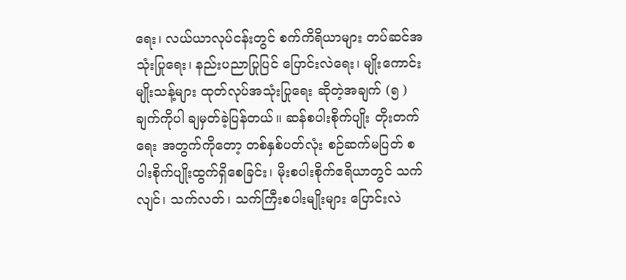ရေး၊ လယ်ယာလုပ်ငန်းတွင် စက်ကိရိယာများ တပ်ဆင်အသုံးပြုရေး၊ နည်းပညာပြုပြင် ပြောင်းလဲရေး၊ မျိုးကောင်းမျိုးသန့်များ ထုတ်လုပ်အသုံးပြုရေး ဆိုတဲ့အချက် (၅ )ချက်ကိုပါ ချမှတ်ခဲ့ပြန်တယ်။ ဆန်စပါးစိုက်ပျိုး တိုးတက်ရေး အတွက်ကိုတော့ တစ်နှစ်ပတ်လုံး စဉ်ဆက်မပြတ် စပါးစိုက်ပျိုးထွက်ရှိစေခြင်း၊ မိုးစပါးစိုက်ဧရိယာတွင် သက်လျင်၊ သက်လတ်၊ သက်ကြီးစပါးမျိုးများ ပြောင်းလဲ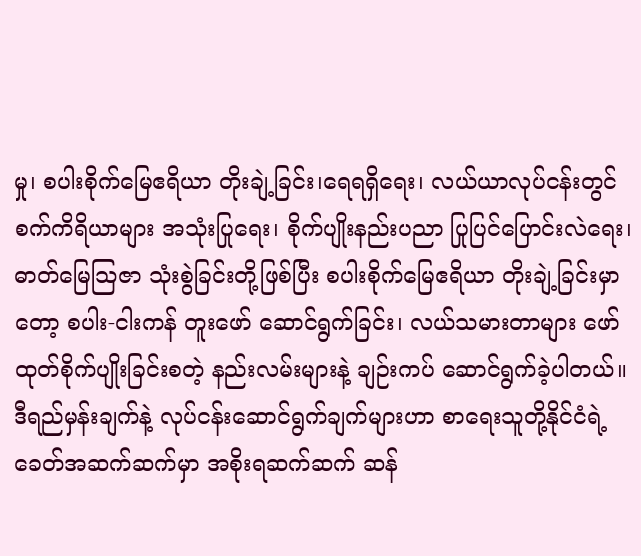မှု၊ စပါးစိုက်မြေဧရိယာ တိုးချဲ့ခြင်း၊ရေရရှိရေး၊ လယ်ယာလုပ်ငန်းတွင် စက်ကိရိယာများ အသုံးပြုရေး၊ စိုက်ပျိုးနည်းပညာ ပြုပြင်ပြောင်းလဲရေး၊ ဓာတ်မြေသြဇာ သုံးစွဲခြင်းတို့ဖြစ်ပြီး စပါးစိုက်မြေဧရိယာ တိုးချဲ့ခြင်းမှာတော့ စပါး-ငါးကန် တူးဖော် ဆောင်ရွက်ခြင်း၊ လယ်သမားတာများ ဖော်ထုတ်စိုက်ပျိုးခြင်းစတဲ့ နည်းလမ်းများနဲ့ ချဉ်းကပ် ဆောင်ရွက်ခဲ့ပါတယ်။ ဒီရည်မှန်းချက်နဲ့ လုပ်ငန်းဆောင်ရွက်ချက်များဟာ စာရေးသူတို့နိုင်ငံရဲ့ ခေတ်အဆက်ဆက်မှာ အစိုးရဆက်ဆက် ဆန်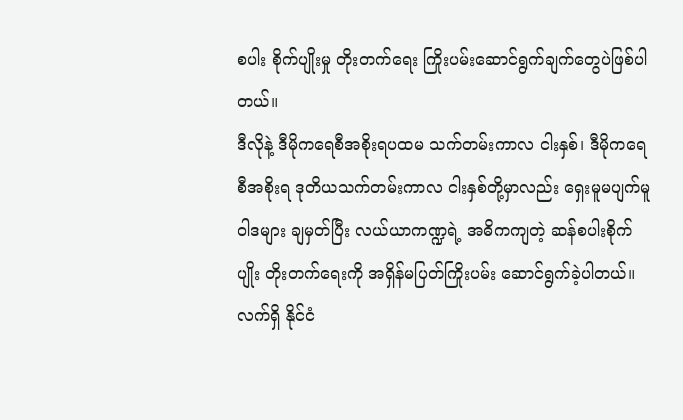စပါး စိုက်ပျိုးမှု တိုးတက်ရေး ကြိုးပမ်းဆောင်ရွက်ချက်တွေပဲဖြစ်ပါတယ်။
ဒီလိုနဲ့ ဒီမိုကရေစီအစိုးရပထမ သက်တမ်းကာလ ငါးနှစ်၊ ဒီမိုကရေစီအစိုးရ ဒုတိယသက်တမ်းကာလ ငါးနှစ်တို့မှာလည်း ရှေးမူမပျက်မူဝါဒများ ချမှတ်ပြီး လယ်ယာကဏ္ဍရဲ့ အဓိကကျတဲ့ ဆန်စပါးစိုက်ပျိုး တိုးတက်ရေးကို အရှိန်မပြတ်ကြိုးပမ်း ဆောင်ရွက်ခဲ့ပါတယ်။ လက်ရှိ နိုင်ငံ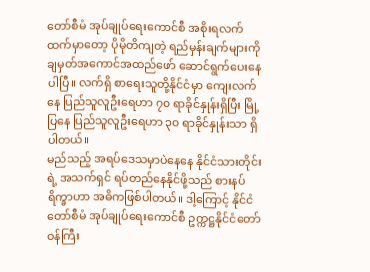တော်စီမံ အုပ်ချုပ်ရေးကောင်စီ အစိုးရလက်ထက်မှာတော့ ပိုမိုတိကျတဲ့ ရည်မှန်းချက်များကို ချမှတ်အကောင်အထည်ဖော် ဆောင်ရွက်ပေးနေပါပြီ။ လက်ရှိ စာရေးသူတို့နိုင်ငံမှာ ကျေးလက်နေ ပြည်သူလူဦးရေဟာ ၇၀ ရာခိုင်နှုန်းရှိပြီး မြို့ပြနေ ပြည်သူလူဦးရေဟာ ၃၀ ရာခိုင်နှုန်းသာ ရှိပါတယ်။
မည်သည့် အရပ်ဒေသမှာပဲနေနေ နိုင်ငံသားတိုင်းရဲ့ အသက်ရှင် ရပ်တည်နေနိုင်ဖို့သည် စားနပ်ရိက္ခာဟာ အဓိကဖြစ်ပါတယ်။ ဒါ့ကြောင့် နိုင်ငံတော်စီမံ အုပ်ချုပ်ရေးကောင်စီ ဥက္ကဋ္ဌနိုင်ငံတော် ဝန်ကြီး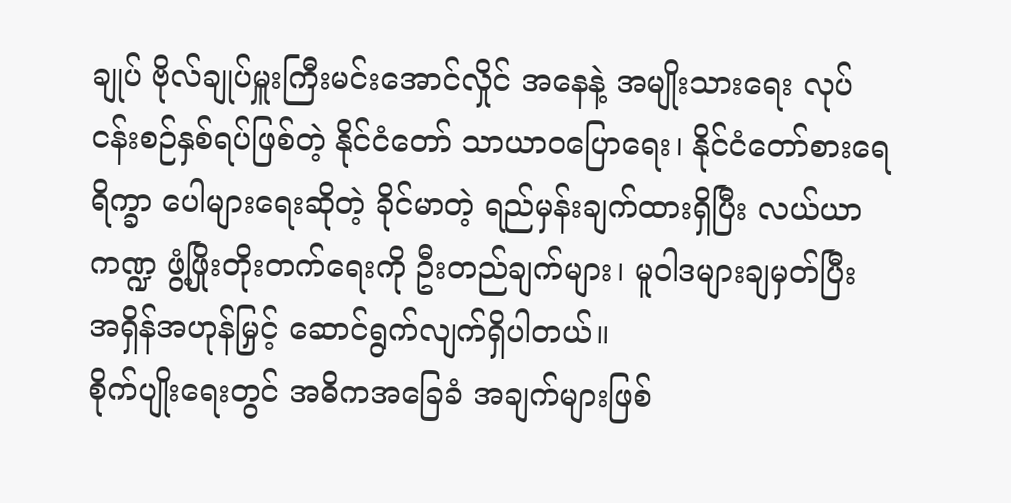ချုပ် ဗိုလ်ချုပ်မှူးကြီးမင်းအောင်လှိုင် အနေနဲ့ အမျိုးသားရေး လုပ်ငန်းစဉ်နှစ်ရပ်ဖြစ်တဲ့ နိုင်ငံတော် သာယာဝပြောရေး၊ နိုင်ငံတော်စားရေရိက္ခာ ပေါများရေးဆိုတဲ့ ခိုင်မာတဲ့ ရည်မှန်းချက်ထားရှိပြီး လယ်ယာကဏ္ဍ ဖွံ့ဖြိုးတိုးတက်ရေးကို ဦးတည်ချက်များ၊ မူဝါဒများချမှတ်ပြီး အရှိန်အဟုန်မြှင့် ဆောင်ရွက်လျက်ရှိပါတယ်။
စိုက်ပျိုးရေးတွင် အဓိကအခြေခံ အချက်များဖြစ်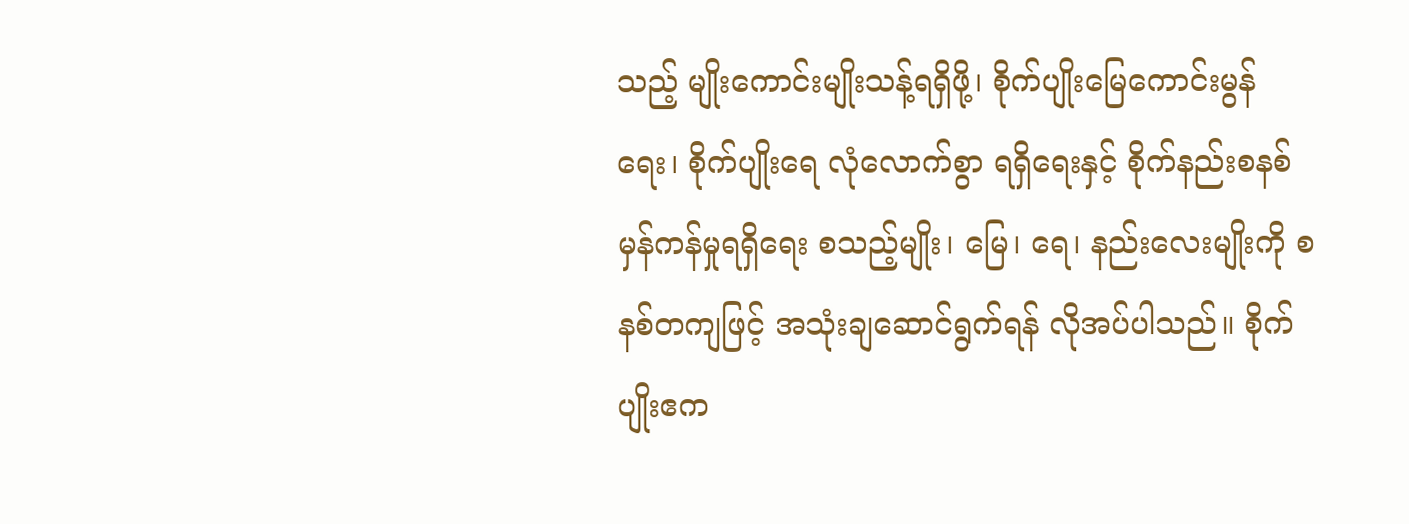သည့် မျိုးကောင်းမျိုးသန့်ရရှိဖို့၊ စိုက်ပျိုးမြေကောင်းမွန်ရေး၊ စိုက်ပျိုးရေ လုံလောက်စွာ ရရှိရေးနှင့် စိုက်နည်းစနစ် မှန်ကန်မှုရရှိရေး စသည့်မျိုး၊ မြေ၊ ရေ၊ နည်းလေးမျိုးကို စနစ်တကျဖြင့် အသုံးချဆောင်ရွက်ရန် လိုအပ်ပါသည်။ စိုက်ပျိုးဧက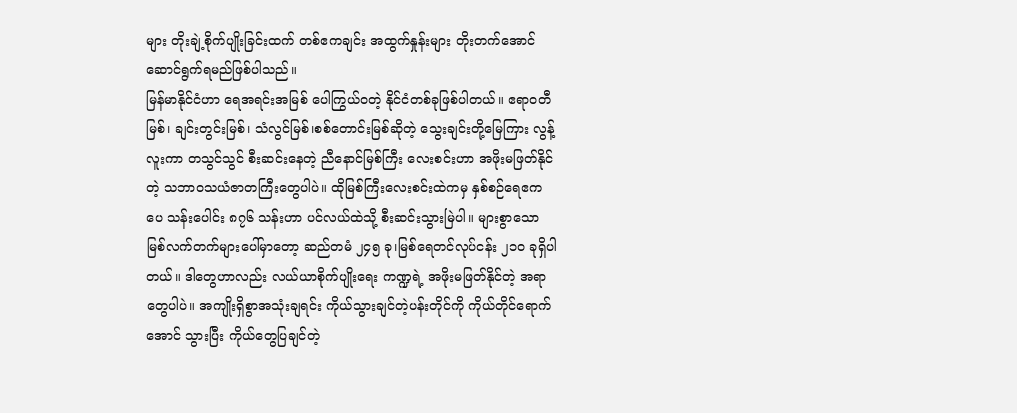များ တိုးချဲ့စိုက်ပျိုးခြင်းထက် တစ်ဧကချင်း အထွက်နှုန်းများ တိုးတက်အောင် ဆောင်ရွက်ရမည်ဖြစ်ပါသည်။
မြန်မာနိုင်ငံဟာ ရေအရင်းအမြစ် ပေါကြွယ်ဝတဲ့ နိုင်ငံတစ်ခုဖြစ်ပါတယ်။ ဧရာဝတီမြစ်၊ ချင်းတွင်းမြစ်၊ သံလွင်မြစ်၊စစ်တောင်းမြစ်ဆိုတဲ့ သွေးချင်းတို့မြေကြား လွန့်လူးကာ တသွင်သွင် စီးဆင်းနေတဲ့ ညီနောင်မြစ်ကြီး လေးစင်းဟာ အဖိုးမဖြတ်နိုင်တဲ့ သဘာဝသယံဇာတကြီးတွေပါပဲ။ ထိုမြစ်ကြီးလေးစင်းထဲကမှ နှစ်စဉ်ရေဧကပေ သန်းပေါင်း ၈၇၆ သန်းဟာ ပင်လယ်ထဲသို့ စီးဆင်းသွားမြဲပါ။ များစွာသော မြစ်လက်တက်များပေါ်မှာတော့ ဆည်တမံ ၂၄၅ ခု၊မြစ်ရေတင်လုပ်ငန်း ၂၁၀ ခုရှိပါတယ်။ ဒါတွေဟာလည်း လယ်ယာစိုက်ပျိုးရေး ကဏ္ဍရဲ့ အဖိုးမဖြတ်နိုင်တဲ့ အရာတွေပါပဲ။ အကျိုးရှိစွာအသုံးချရင်း ကိုယ်သွားချင်တဲ့ပန်းတိုင်ကို ကိုယ်တိုင်ရောက်အောင် သွားပြီး ကိုယ်တွေပြချင်တဲ့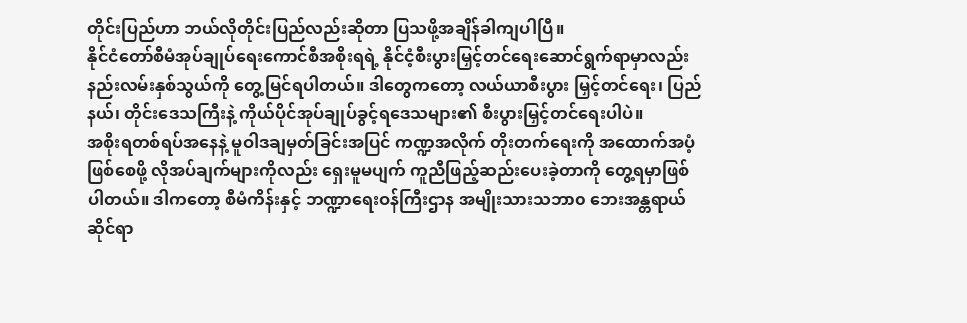တိုင်းပြည်ဟာ ဘယ်လိုတိုင်းပြည်လည်းဆိုတာ ပြသဖို့အချိန်ခါကျပါပြီ။
နိုင်ငံတော်စီမံအုပ်ချုပ်ရေးကောင်စီအစိုးရရဲ့ နိုင်ငံ့စီးပွားမြှင့်တင်ရေးဆောင်ရွက်ရာမှာလည်း နည်းလမ်းနှစ်သွယ်ကို တွေ့မြင်ရပါတယ်။ ဒါတွေကတော့ လယ်ယာစီးပွား မြှင့်တင်ရေး၊ ပြည်နယ်၊ တိုင်းဒေသကြီးနဲ့ ကိုယ်ပိုင်အုပ်ချုပ်ခွင့်ရဒေသများ၏ စီးပွားမြှင့်တင်ရေးပါပဲ။
အစိုးရတစ်ရပ်အနေနဲ့ မူဝါဒချမှတ်ခြင်းအပြင် ကဏ္ဍအလိုက် တိုးတက်ရေးကို အထောက်အပံ့ဖြစ်စေဖို့ လိုအပ်ချက်များကိုလည်း ရှေးမူမပျက် ကူညီဖြည့်ဆည်းပေးခဲ့တာကို တွေ့ရမှာဖြစ်ပါတယ်။ ဒါကတော့ စီမံကိန်းနှင့် ဘဏ္ဍာရေးဝန်ကြီးဌာန အမျိုးသားသဘာ၀ ဘေးအန္တရာယ်ဆိုင်ရာ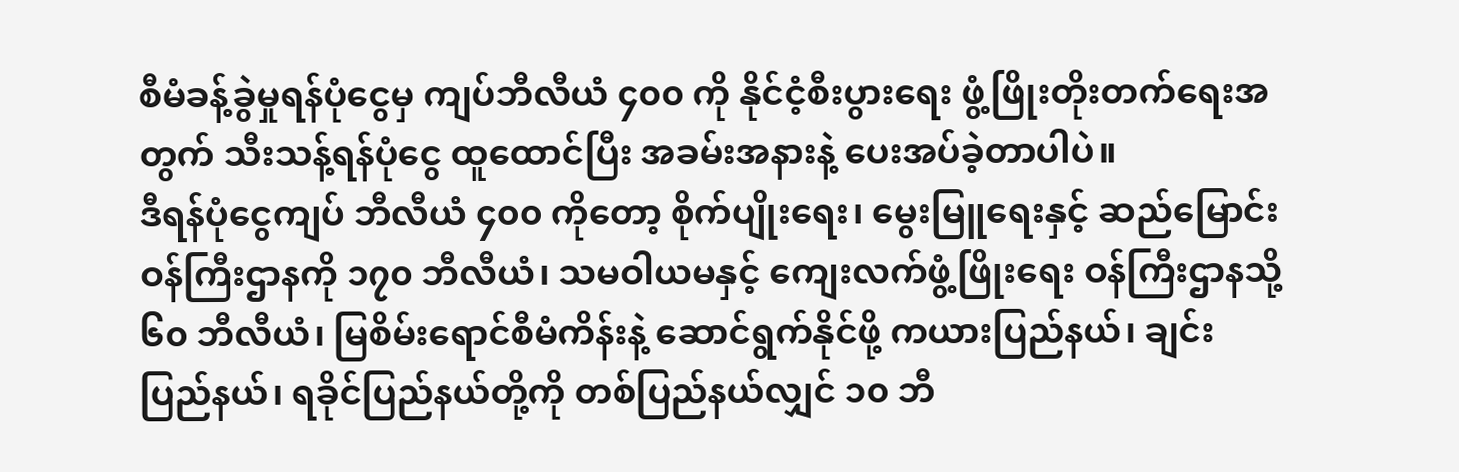စီမံခန့်ခွဲမှုရန်ပုံငွေမှ ကျပ်ဘီလီယံ ၄၀၀ ကို နိုင်ငံ့စီးပွားရေး ဖွံ့ဖြိုးတိုးတက်ရေးအတွက် သီးသန့်ရန်ပုံငွေ ထူထောင်ပြီး အခမ်းအနားနဲ့ ပေးအပ်ခဲ့တာပါပဲ။
ဒီရန်ပုံငွေကျပ် ဘီလီယံ ၄၀၀ ကိုတော့ စိုက်ပျိုးရေး၊ မွေးမြူရေးနှင့် ဆည်မြောင်း ဝန်ကြီးဌာနကို ၁၇၀ ဘီလီယံ၊ သမဝါယမနှင့် ကျေးလက်ဖွံ့ဖြိုးရေး ဝန်ကြီးဌာနသို့ ၆၀ ဘီလီယံ၊ မြစိမ်းရောင်စီမံကိန်းနဲ့ ဆောင်ရွက်နိုင်ဖို့ ကယားပြည်နယ်၊ ချင်းပြည်နယ်၊ ရခိုင်ပြည်နယ်တို့ကို တစ်ပြည်နယ်လျှင် ၁၀ ဘီ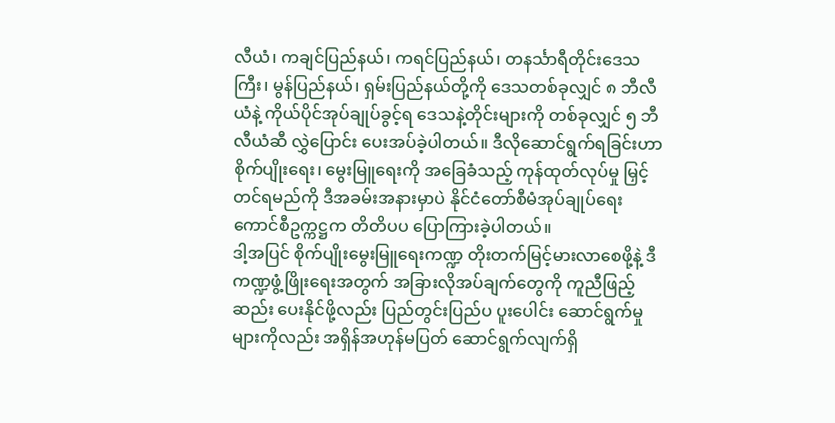လီယံ၊ ကချင်ပြည်နယ်၊ ကရင်ပြည်နယ်၊ တနင်္သာရီတိုင်းဒေသကြီး၊ မွန်ပြည်နယ်၊ ရှမ်းပြည်နယ်တို့ကို ဒေသတစ်ခုလျှင် ၈ ဘီလီယံနဲ့ ကိုယ်ပိုင်အုပ်ချုပ်ခွင့်ရ ဒေသနဲ့တိုင်းများကို တစ်ခုလျှင် ၅ ဘီလီယံဆီ လွှဲပြောင်း ပေးအပ်ခဲ့ပါတယ်။ ဒီလိုဆောင်ရွက်ရခြင်းဟာ စိုက်ပျိုးရေး၊ မွေးမြူရေးကို အခြေခံသည့် ကုန်ထုတ်လုပ်မှု မြှင့်တင်ရမည်ကို ဒီအခမ်းအနားမှာပဲ နိုင်ငံတော်စီမံအုပ်ချုပ်ရေး ကောင်စီဥက္ကဋ္ဌက တိတိပပ ပြောကြားခဲ့ပါတယ်။
ဒါ့အပြင် စိုက်ပျိုးမွေးမြူရေးကဏ္ဍ တိုးတက်မြင့်မားလာစေဖို့နဲ့ ဒီကဏ္ဍဖွံ့ဖြိုးရေးအတွက် အခြားလိုအပ်ချက်တွေကို ကူညီဖြည့်ဆည်း ပေးနိုင်ဖို့လည်း ပြည်တွင်းပြည်ပ ပူးပေါင်း ဆောင်ရွက်မှုများကိုလည်း အရှိန်အဟုန်မပြတ် ဆောင်ရွက်လျက်ရှိ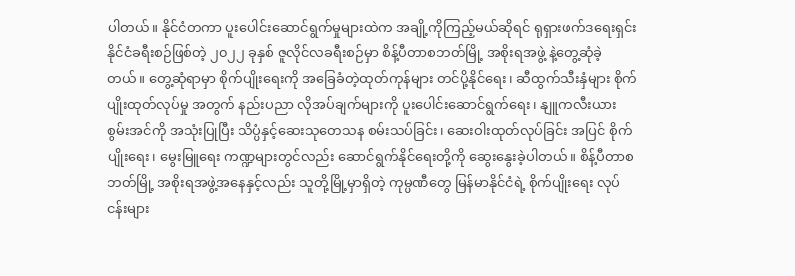ပါတယ်။ နိုင်ငံတကာ ပူးပေါင်းဆောင်ရွက်မှုများထဲက အချို့ကိုကြည့်မယ်ဆိုရင် ရုရှားဖက်ဒရေးရှင်း နိုင်ငံခရီးစဉ်ဖြစ်တဲ့ ၂၀၂၂ ခုနှစ် ဇူလိုင်လခရီးစဉ်မှာ စိန့်ပီတာစဘတ်မြို့ အစိုးရအဖွဲ့ နဲ့တွေ့ဆုံခဲ့တယ်။ တွေ့ဆုံရာမှာ စိုက်ပျိုးရေးကို အခြေခံတဲ့ထုတ်ကုန်များ တင်ပို့နိုင်ရေး၊ ဆီထွက်သီးနှံများ စိုက်ပျိုးထုတ်လုပ်မှု အတွက် နည်းပညာ လိုအပ်ချက်များကို ပူးပေါင်းဆောင်ရွက်ရေး၊ နျူကလီးယား စွမ်းအင်ကို အသုံးပြုပြီး သိပ္ပံနှင့်ဆေးသုတေသန စမ်းသပ်ခြင်း၊ ဆေးဝါးထုတ်လုပ်ခြင်း အပြင် စိုက်ပျိုးရေး၊ မွေးမြူရေး ကဏ္ဍများတွင်လည်း ဆောင်ရွက်နိုင်ရေးတို့ကို ဆွေးနွေးခဲ့ပါတယ်။ စိန့်ပီတာစဘတ်မြို့ အစိုးရအဖွဲ့အနေနှင့်လည်း သူတို့မြို့မှာရှိတဲ့ ကုမ္ပဏီတွေ မြန်မာနိုင်ငံရဲ့ စိုက်ပျိုးရေး လုပ်ငန်းများ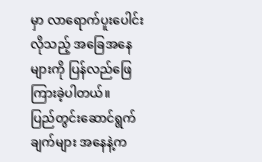မှာ လာရောက်ပူးပေါင်းလိုသည့် အခြေအနေများကို ပြန်လည်ဖြေကြားခဲ့ပါတယ်။
ပြည်တွင်းဆောင်ရွက်ချက်များ အနေနဲ့က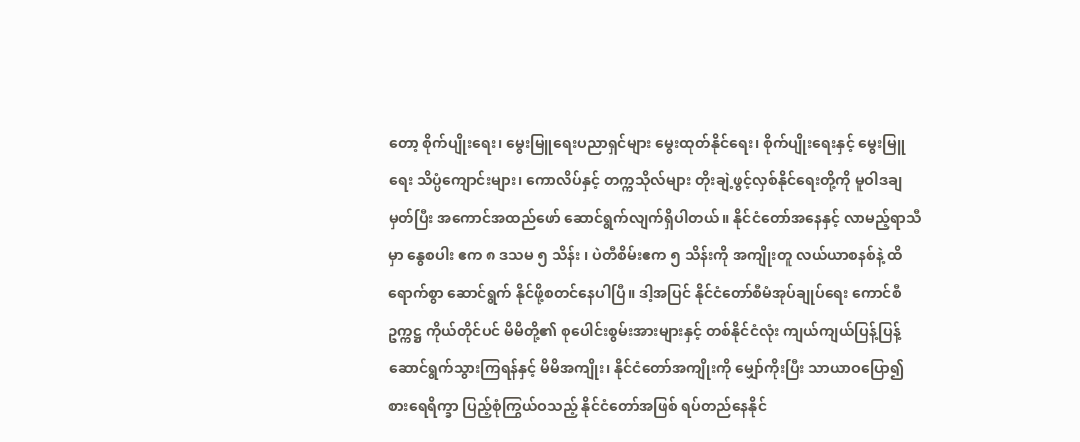တော့ စိုက်ပျိုးရေး၊ မွေးမြူရေးပညာရှင်များ မွေးထုတ်နိုင်ရေး၊ စိုက်ပျိုးရေးနှင့် မွေးမြူရေး သိပ္ပံကျောင်းများ၊ ကောလိပ်နှင့် တက္ကသိုလ်များ တိုးချဲ့ဖွင့်လှစ်နိုင်ရေးတို့ကို မူဝါဒချမှတ်ပြီး အကောင်အထည်ဖော် ဆောင်ရွက်လျက်ရှိပါတယ်။ နိုင်ငံတော်အနေနှင့် လာမည့်ရာသီမှာ နွေစပါး ဧက ၈ ဒသမ ၅ သိန်း ၊ ပဲတီစိမ်းဧက ၅ သိန်းကို အကျိုးတူ လယ်ယာစနစ်နဲ့ ထိရောက်စွာ ဆောင်ရွက် နိုင်ဖို့စတင်နေပါပြီ။ ဒါ့အပြင် နိုင်ငံတော်စီမံအုပ်ချုပ်ရေး ကောင်စီ ဥက္ကဋ္ဌ ကိုယ်တိုင်ပင် မိမိတို့၏ စုပေါင်းစွမ်းအားများနှင့် တစ်နိုင်ငံလုံး ကျယ်ကျယ်ပြန့်ပြန့် ဆောင်ရွက်သွားကြရန်နှင့် မိမိအကျိုး၊ နိုင်ငံတော်အကျိုးကို မျှော်ကိုးပြီး သာယာဝပြော၍ စားရေရိက္ခာ ပြည့်စုံကြွယ်ဝသည့် နိုင်ငံတော်အဖြစ် ရပ်တည်နေနိုင်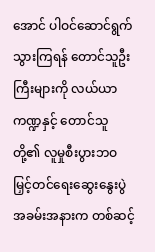အောင် ပါဝင်ဆောင်ရွက်သွားကြရန် တောင်သူဦးကြီးများကို လယ်ယာကဏ္ဍနှင့် တောင်သူတို့၏ လူမှုစီးပွားဘဝ မြှင့်တင်ရေးဆွေးနွေးပွဲ အခမ်းအနားက တစ်ဆင့်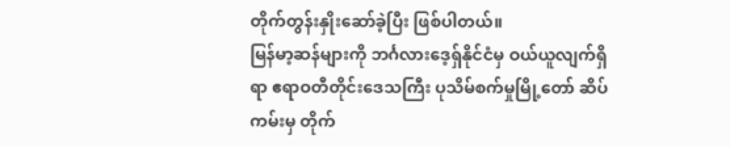တိုက်တွန်းနှိုးဆော်ခဲ့ပြီး ဖြစ်ပါတယ်။
မြန်မာ့ဆန်များကို ဘင်္ဂလားဒေ့ရှ်နိုင်ငံမှ ဝယ်ယူလျက်ရှိရာ ဧရာဝတီတိုင်းဒေသကြီး ပုသိမ်စက်မှုမြို့တော် ဆိပ်ကမ်းမှ တိုက်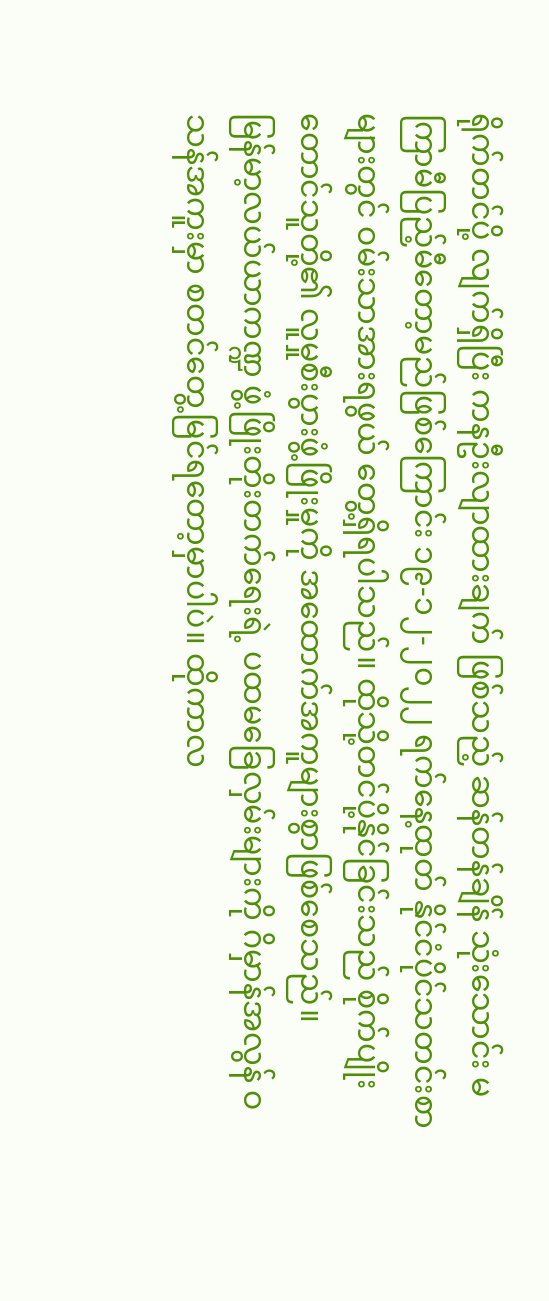ရိုက်တင်ပို့ လျက်ရှိပြီး ကနဦးလျာထားချက် ဖြစ်သည့် ဆန်တန်ချိန် သုံးသောင်း မကြာမီပြည့်မီတော့မည်ဖြစ်ကြောင်း ၁၉-၁၂-၂၀၂၂ ရက်နေ့ထုတ် နိုင်ငံပိုင်သတင်းစာများတွင် ဝမ်းသာအားရဖွယ် တွေ့ရှိရပါသည်။ ထိုသို့တင်ပို့နိုင်ခြင်းသည် စိုက်ပျိုးတောင်သူတို့၏ လူမှုစီးပွားဖွံ့ဖြိုးမှုကို အထောက်အကူများစွာဖြစ်စေသည်။
မြန်မာ့လယ်ယာကဏ္ဍ ဖွံ့ဖြိုးတိုးတက်ရေးရဲ့ ပထမခြေလှမ်းများကို ဂိမှာန်အလွန် ဝသန်အကူးမှာ စတင်တွေ့မြင်ရတော့မှာပါပဲ။ ထိုကာလ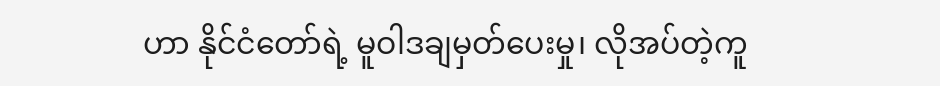ဟာ နိုင်ငံတော်ရဲ့ မူဝါဒချမှတ်ပေးမှု၊ လိုအပ်တဲ့ကူ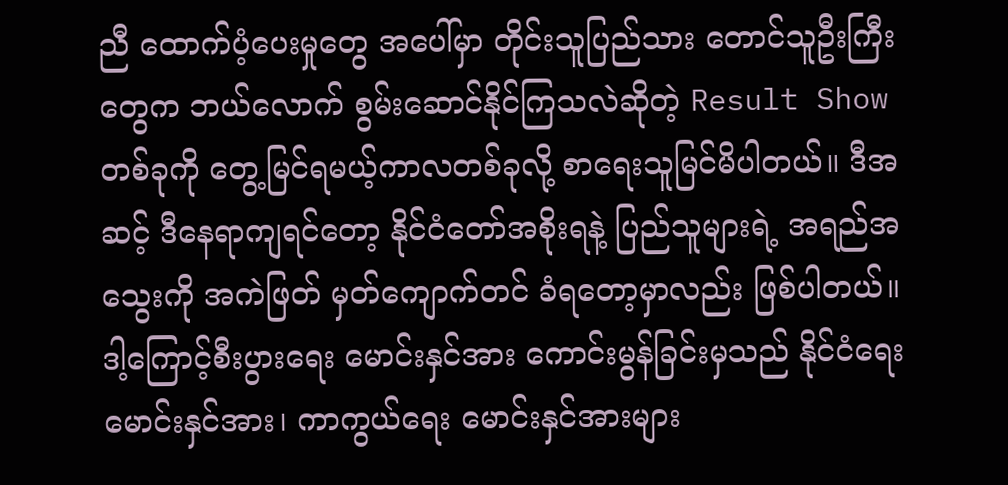ညီ ထောက်ပံ့ပေးမှုတွေ အပေါ်မှာ တိုင်းသူပြည်သား တောင်သူဦးကြီးတွေက ဘယ်လောက် စွမ်းဆောင်နိုင်ကြသလဲဆိုတဲ့ Result Show တစ်ခုကို တွေ့မြင်ရမယ့်ကာလတစ်ခုလို့ စာရေးသူမြင်မိပါတယ်။ ဒီအဆင့် ဒီနေရာကျရင်တော့ နိုင်ငံတော်အစိုးရနဲ့ ပြည်သူများရဲ့ အရည်အသွေးကို အကဲဖြတ် မှတ်ကျောက်တင် ခံရတော့မှာလည်း ဖြစ်ပါတယ်။
ဒါ့ကြောင့်စီးပွားရေး မောင်းနှင်အား ကောင်းမွန်ခြင်းမှသည် နိုင်ငံရေး မောင်းနှင်အား၊ ကာကွယ်ရေး မောင်းနှင်အားများ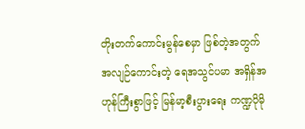တိုးတက်ကောင်းမွန်စေမှာ ဖြစ်တဲ့အတွက် အလျဉ်ကောင်းတဲ့ ရေအသွင်ပမာ အရှိန်အဟုန်ကြီးစွာဖြင့် မြန်မာ့စီးပွားရေး ကဏ္ဍပိုမို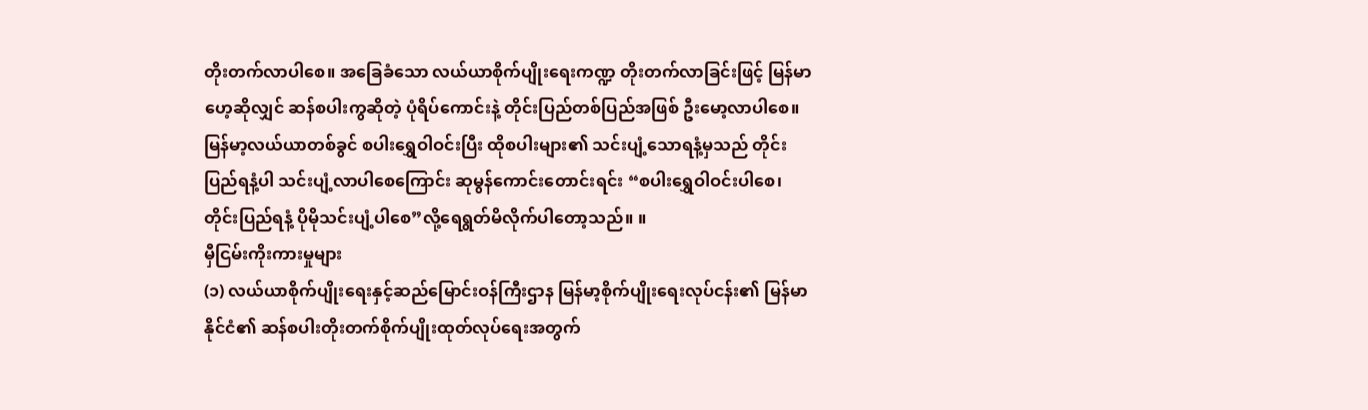တိုးတက်လာပါစေ။ အခြေခံသော လယ်ယာစိုက်ပျိုးရေးကဏ္ဍ တိုးတက်လာခြင်းဖြင့် မြန်မာဟေ့ဆိုလျှင် ဆန်စပါးကွဆိုတဲ့ ပုံရိပ်ကောင်းနဲ့ တိုင်းပြည်တစ်ပြည်အဖြစ် ဦးမော့လာပါစေ။ မြန်မာ့လယ်ယာတစ်ခွင် စပါးရွှေဝါဝင်းပြီး ထိုစပါးများ၏ သင်းပျံ့သောရနံ့မှသည် တိုင်းပြည်ရနံ့ပါ သင်းပျံ့လာပါစေကြောင်း ဆုမွန်ကောင်းတောင်းရင်း “စပါးရွှေဝါဝင်းပါစေ၊ တိုင်းပြည်ရနံ့ ပိုမိုသင်းပျံ့ပါစေ”လို့ရေရွတ်မိလိုက်ပါတော့သည်။ ။
မှီငြမ်းကိုးကားမှုများ
(၁) လယ်ယာစိုက်ပျိုးရေးနှင့်ဆည်မြောင်းဝန်ကြီးဌာန မြန်မာ့စိုက်ပျိုးရေးလုပ်ငန်း၏ မြန်မာနိုင်ငံ၏ ဆန်စပါးတိုးတက်စိုက်ပျိုးထုတ်လုပ်ရေးအတွက်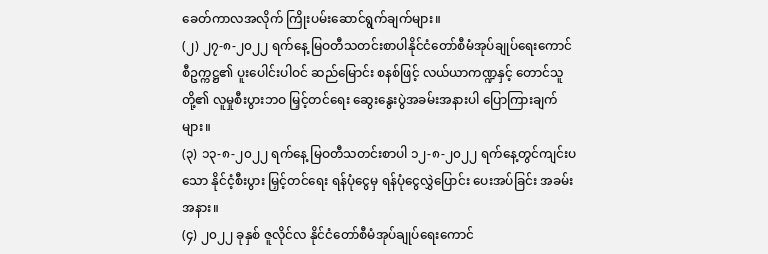ခေတ်ကာလအလိုက် ကြိုးပမ်းဆောင်ရွက်ချက်များ။
(၂) ၂၇-၈-၂၀၂၂ ရက်နေ့ မြဝတီသတင်းစာပါနိုင်ငံတော်စီမံအုပ်ချုပ်ရေးကောင်စီဥက္ကဋ္ဌ၏ ပူးပေါင်းပါဝင် ဆည်မြောင်း စနစ်ဖြင့် လယ်ယာကဏ္ဍနှင့် တောင်သူတို့၏ လူမှုစီးပွားဘဝ မြှင့်တင်ရေး ဆွေးနွေးပွဲအခမ်းအနားပါ ပြောကြားချက်များ။
(၃) ၁၃-၈-၂၀၂၂ ရက်နေ့ မြဝတီသတင်းစာပါ ၁၂-၈-၂၀၂၂ ရက်နေ့တွင်ကျင်းပသော နိုင်ငံ့စီးပွား မြှင့်တင်ရေး ရန်ပုံငွေမှ ရန်ပုံငွေလွှဲပြောင်း ပေးအပ်ခြင်း အခမ်းအနား။
(၄) ၂၀၂၂ ခုနှစ် ဇူလိုင်လ နိုင်ငံတော်စီမံအုပ်ချုပ်ရေးကောင်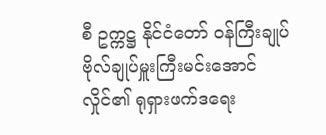စီ ဥက္ကဋ္ဌ နိုင်ငံတော် ဝန်ကြီးချုပ် ဗိုလ်ချုပ်မှူးကြီးမင်းအောင်လှိုင်၏ ရုရှားဖက်ဒရေး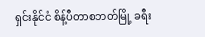ရှင်းနိုင်ငံ စိန့်ပီတာစဘတ်မြို့ ခရီး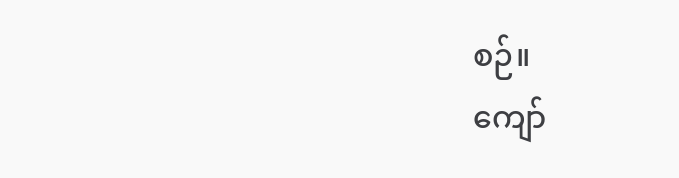စဉ်။
ကျော်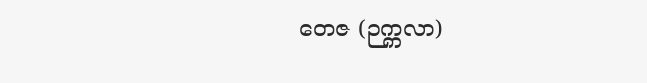တေဇ (ဉက္ကလာ)